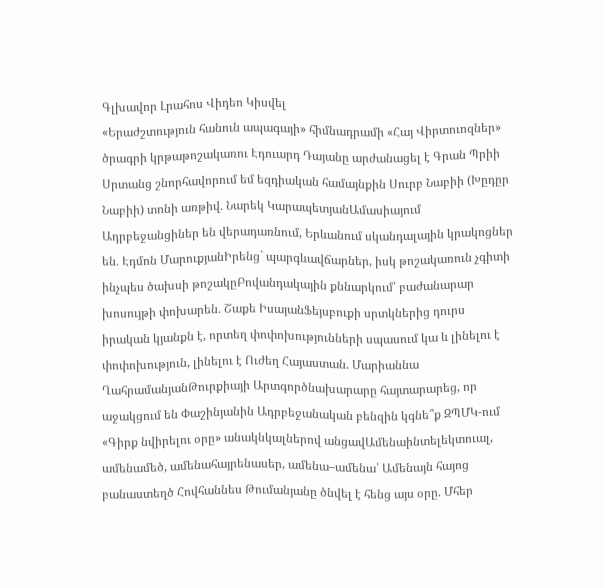Գլխավոր Լրահոս Վիդեո Կիսվել
«Երաժշտություն հանուն ապագայի» հիմնադրամի «Հայ Վիրտուոզներ» ծրագրի կրթաթոշակառու Էդուարդ Դայանը արժանացել է Գրան Պրիի Սրտանց շնորհավորում եմ եզդիական համայնքին Սուրբ Նաբիի (Խըդըր Նաբիի) տոնի առթիվ․ Նարեկ ԿարապետյանԱմասիայում Ադրբեջանցիներ են վերադառնում, Երևանում սկանդալային կրակոցներ են․ Էդմոն ՄարուքյանԻրենց` պարգևավճարներ, իսկ թոշակառուն չգիտի ինչպես ծախսի թոշակըԲովանդակային քննարկում՝ բաժանարար խոսույթի փոխարեն․ Շաքե ԻսայանՖեյսբուքի սրտկներից դուրս իրական կյանքն է, որտեղ փոփոխությունների սպասում կա և լինելու է փոփոխություն, լինելու է Ուժեղ Հայաստան. Մարիաննա ՂահրամանյանԹուրքիայի Արտգործնախարարը հայտարարեց, որ աջակցում են Փաշինյանին Ադրբեջանական բենզին կգնե՞ք ԶՊՄԿ-ում «Գիրք նվիրելու օրը» անակնկալներով անցավԱմենաինտելեկտուալ, ամենամեծ, ամենահայրենասեր, ամենա–ամենա՝ Ամենայն հայոց բանաստեղծ Հովհաննես Թումանյանը ծնվել է հենց այս օրը. Մհեր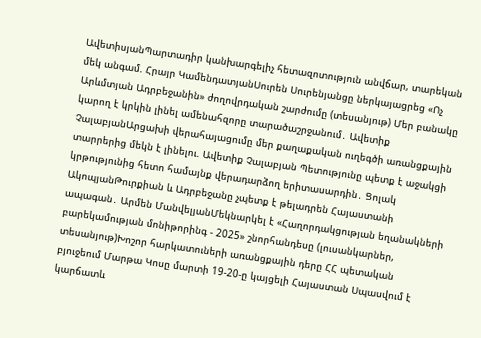ԱվետիսյանՊարտադիր կանխարգելիչ հետազոտություն անվճար, տարեկան մեկ անգամ. Հրայր ԿամենդատյանՍուրեն Սուրենյանցը ներկայացրեց «Ոչ Արևմտյան Ադրբեջանին» ժողովրդական շարժումը (տեսանյութ) Մեր բանակը կարող է կրկին լինել ամենահզորը տարածաշրջանում․ Ավետիք ՉալաբյանԱրցախի վերահայացումը մեր քաղաքական ուղեգծի առանցքային տարրերից մեկն է լինելու. Ավետիք Չալաբյան Պետությունը պետք է աջակցի կրթությունից հետո համայնք վերադարձող երիտասարդին․ Ցոլակ ԱկոպյանԹուրքիան և Ադրբեջանը չպետք է թելադրեն Հայաստանի ապագան․ Արմեն ՄանվելյանՄեկնարկել է «Հաղորդակցության եղանակների բարեկամության մոնիթորինգ - 2025» շնորհանդեսը (լուսանկարներ, տեսանյութ)Խոշոր հարկատուների առանցքային դերը ՀՀ պետական բյուջեում Մարթա Կոսը մարտի 19-20-ը կայցելի Հայաստան Սպասվում է կարճատև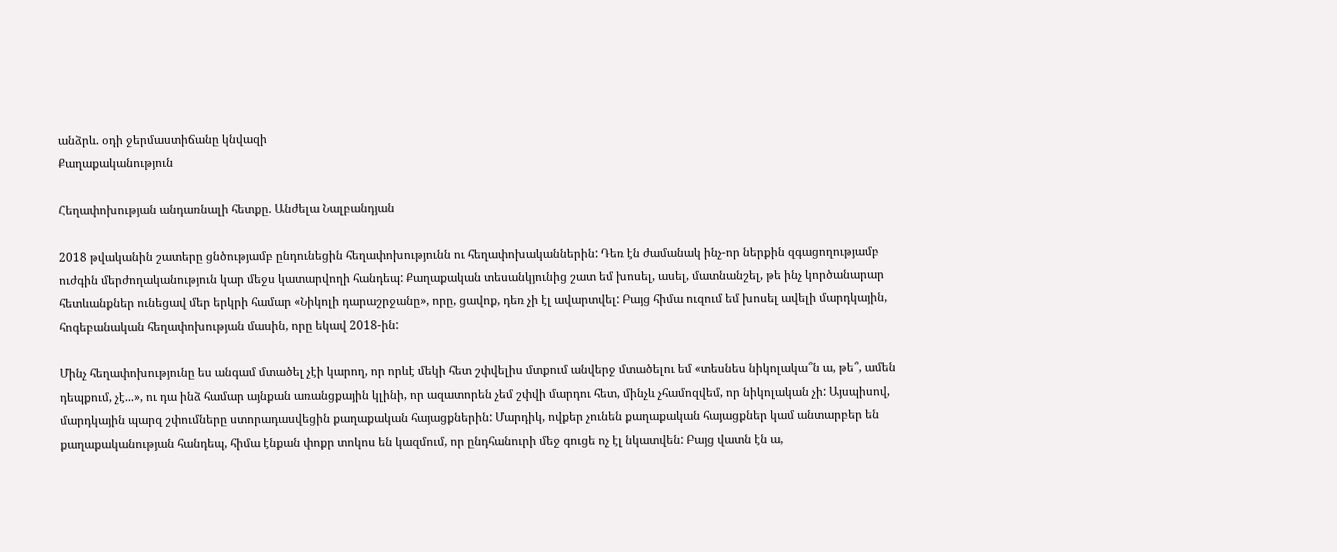անձրև. օդի ջերմաստիճանը կնվազի
Քաղաքականություն

Հեղափոխության անդառնալի հետքը. Անժելա Նալբանդյան

2018 թվականին շատերը ցնծությամբ ընդունեցին հեղափոխությունն ու հեղափոխականներին: Դեռ էն ժամանակ ինչ-որ ներքին զգացողությամբ ուժգին մերժողականություն կար մեջս կատարվողի հանդեպ: Քաղաքական տեսանկյունից շատ եմ խոսել, ասել, մատնանշել, թե ինչ կործանարար հետևանքներ ունեցավ մեր երկրի համար «Նիկոլի դարաշրջանը», որը, ցավոք, դեռ չի էլ ավարտվել: Բայց հիմա ուզում եմ խոսել ավելի մարդկային, հոգեբանական հեղափոխության մասին, որը եկավ 2018-ին:

Մինչ հեղափոխությունը ես անգամ մտածել չէի կարող, որ որևէ մեկի հետ շփվելիս մտքում անվերջ մտածելու եմ «տեսնես նիկոլակա՞ն ա, թե՞, ամեն դեպքում, չէ...», ու դա ինձ համար այնքան առանցքային կլինի, որ ազատորեն չեմ շփվի մարդու հետ, մինչև չհամոզվեմ, որ նիկոլական չի: Այսպիսով, մարդկային պարզ շփումները ստորադասվեցին քաղաքական հայացքներին: Մարդիկ, ովքեր չունեն քաղաքական հայացքներ կամ անտարբեր են քաղաքականության հանդեպ, հիմա էնքան փոքր տոկոս են կազմում, որ ընդհանուրի մեջ գուցե ոչ էլ նկատվեն: Բայց վատն էն ա,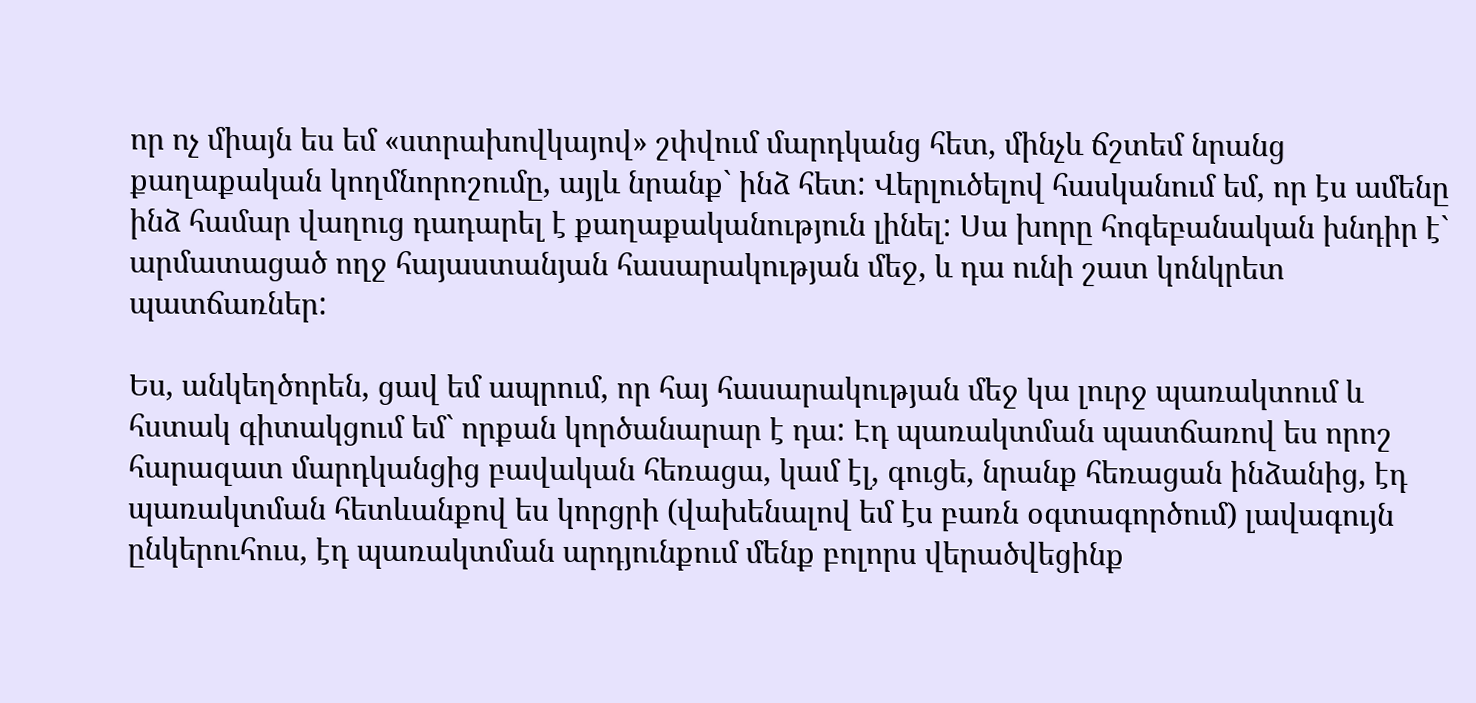որ ոչ միայն ես եմ «ստրախովկայով» շփվում մարդկանց հետ, մինչև ճշտեմ նրանց քաղաքական կողմնորոշումը, այլև նրանք` ինձ հետ: Վերլուծելով հասկանում եմ, որ էս ամենը ինձ համար վաղուց դադարել է քաղաքականություն լինել: Սա խորը հոգեբանական խնդիր է` արմատացած ողջ հայաստանյան հասարակության մեջ, և դա ունի շատ կոնկրետ պատճառներ:

Ես, անկեղծորեն, ցավ եմ ապրում, որ հայ հասարակության մեջ կա լուրջ պառակտում և հստակ գիտակցում եմ` որքան կործանարար է դա: Էդ պառակտման պատճառով ես որոշ հարազատ մարդկանցից բավական հեռացա, կամ էլ, գուցե, նրանք հեռացան ինձանից, էդ պառակտման հետևանքով ես կորցրի (վախենալով եմ էս բառն օգտագործում) լավագույն ընկերուհուս, էդ պառակտման արդյունքում մենք բոլորս վերածվեցինք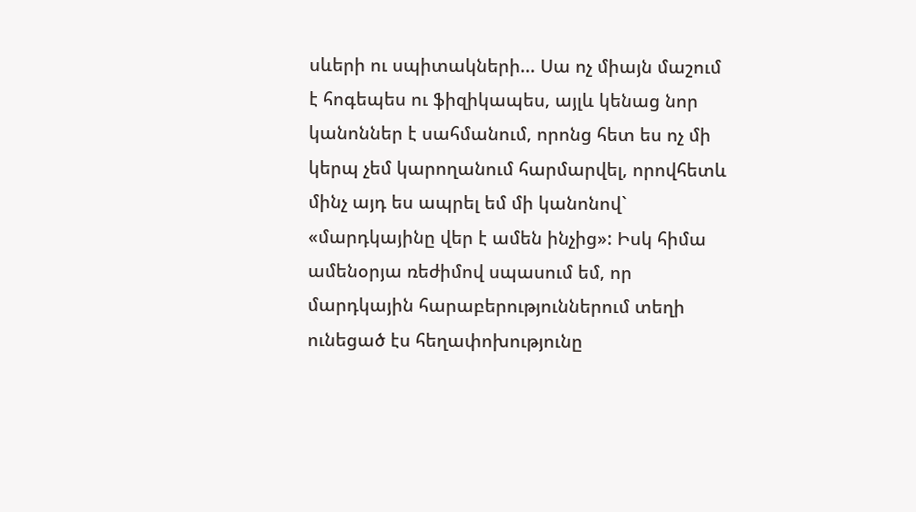սևերի ու սպիտակների... Սա ոչ միայն մաշում է հոգեպես ու ֆիզիկապես, այլև կենաց նոր կանոններ է սահմանում, որոնց հետ ես ոչ մի կերպ չեմ կարողանում հարմարվել, որովհետև մինչ այդ ես ապրել եմ մի կանոնով` «մարդկայինը վեր է ամեն ինչից»: Իսկ հիմա ամենօրյա ռեժիմով սպասում եմ, որ մարդկային հարաբերություններում տեղի ունեցած էս հեղափոխությունը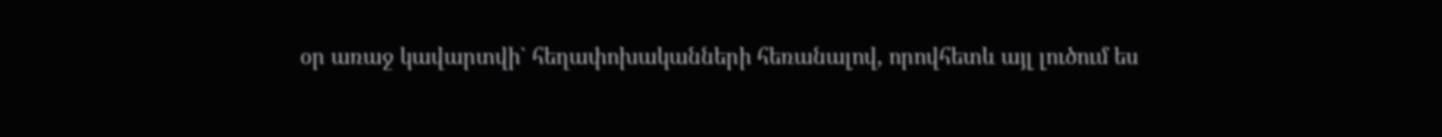օր առաջ կավարտվի` հեղափոխականների հեռանալով, որովհետև այլ լուծում ես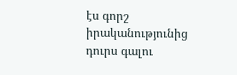էս գորշ իրականությունից դուրս գալու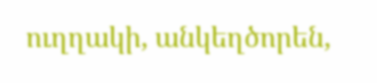ուղղակի, անկեղծորեն,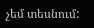չեմ տեսնում: